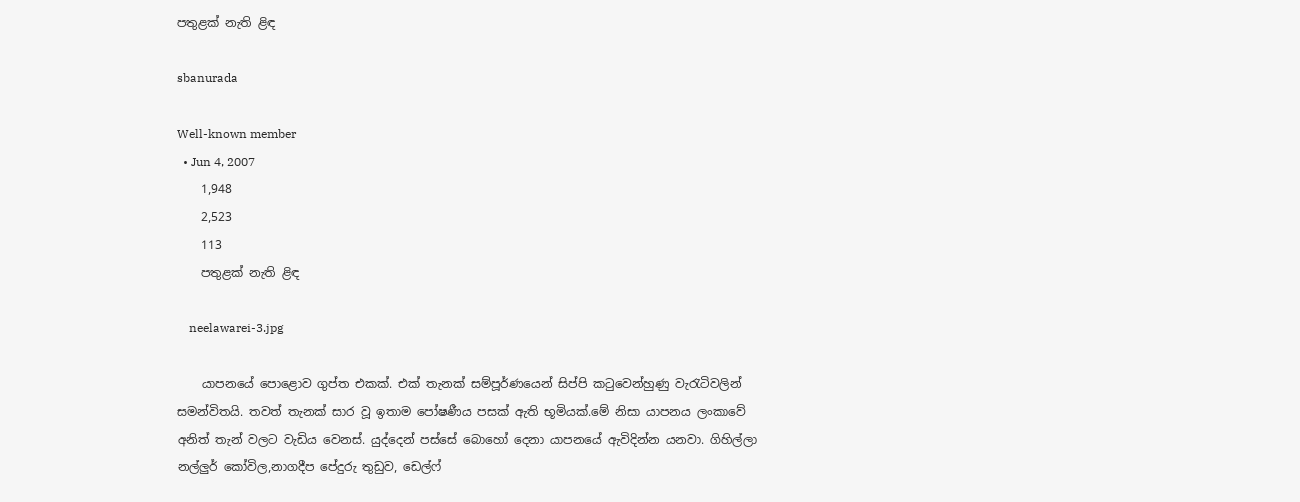පතුළක් නැති ළිඳ

sbanurada

Well-known member
  • Jun 4, 2007
    1,948
    2,523
    113
    පතුළක් නැති ළිඳ

    neelawarei-3.jpg

    යාපනයේ පොළොව ගුප්ත එකක්. එක් තැනක් සම්පූර්ණයෙන් සිප්පි කටුවෙන්හුණු වැරැටිවලින් සමන්විතයි. තවත් තැනක් සාර වූ ඉතාම පෝෂණීය පසක් ඇති භූමියක්.මේ නිසා යාපනය ලංකාවේ අනිත් තැන් වලට වැඩිය වෙනස්. යුද්දෙන් පස්සේ බොහෝ දෙනා යාපනයේ ඇවිදින්න යනවා. ගිහිල්ලා නල්ලුර් කෝවිල,නාගදීප පේදුරු තුඩුව, ඩෙල්ෆ්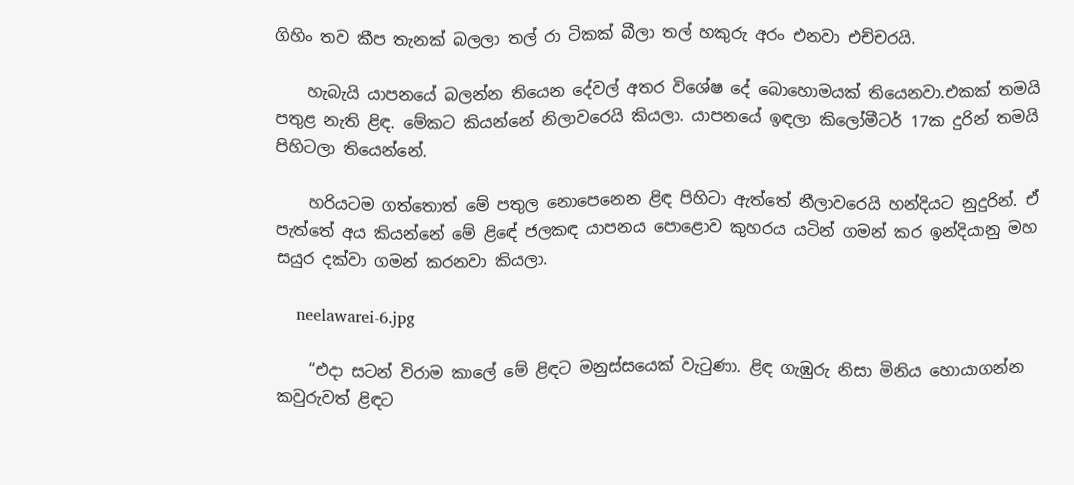ගිහිං තව කීප තැනක් බලලා තල් රා ටිකක් බීලා තල් හකුරු අරං එනවා එච්චරයි.

    හැබැයි යාපනයේ බලන්න තියෙන දේවල් අතර විශේෂ දේ බොහොමයක් තියෙනවා.එකක් තමයි පතුළ නැති ළිඳ. මේකට කියන්නේ නිලාවරෙයි කියලා. යාපනයේ ඉඳලා කිලෝමීටර් 17ක දුරින් තමයි පිහිටලා තියෙන්නේ.

    හරියටම ගත්තොත් මේ පතුල නොපෙනෙන ළිඳ පිහිටා ඇත්තේ නීලාවරෙයි හන්දියට නුදුරින්. ඒ පැත්තේ අය කියන්නේ මේ ළිඳේ ජලකඳ යාපනය පොළොව කුහරය යටින් ගමන් කර ඉන්දියානු මහ සයුර දක්වා ගමන් කරනවා කියලා.

    neelawarei-6.jpg

    “එදා සටන් විරාම කාලේ මේ ළිඳට මනුස්සයෙක් වැටුණා. ළිඳ ගැඹුරු නිසා මිනිය හොයාගන්න කවුරුවත් ළිඳට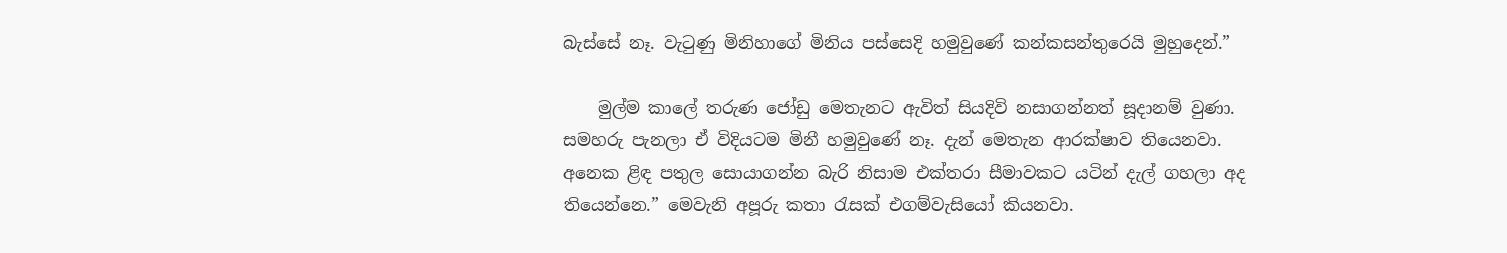බැස්සේ නෑ. වැටුණු මිනිහාගේ මිනිය පස්සෙදි හමුවුණේ කන්කසන්තුරෙයි මුහුදෙන්.”

    මුල්ම කාලේ තරුණ ජෝඩු මෙතැනට ඇවිත් සියදිවි නසාගන්නත් සූදානම් වුණා. සමහරු පැනලා ඒ විදියටම මිනී හමුවුණේ නෑ. දැන් මෙතැන ආරක්ෂාව තියෙනවා. අනෙක ළිඳ පතුල සොයාගන්න බැරි නිසාම එක්තරා සීමාවකට යටින් දැල් ගහලා අද තියෙන්නෙ.” මෙවැනි අපූරු කතා රැසක් එගම්වැසියෝ කියනවා.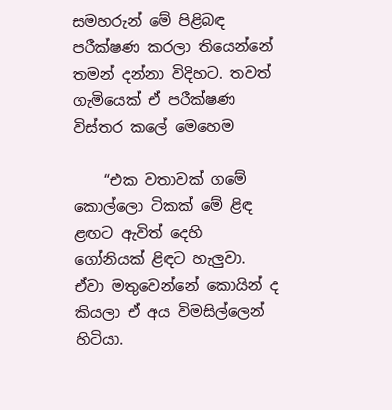සමහරුන් මේ පිළිබඳ පරීක්ෂණ කරලා තියෙන්නේ තමන් දන්නා විදිහට. තවත් ගැමියෙක් ඒ පරීක්ෂණ විස්තර කලේ මෙහෙම‍

    “එක වතාවක් ගමේ කොල්ලො ටිකක් මේ ළිඳ ළඟට ඇවිත් දෙහි ගෝනියක් ළිඳට හැලුවා. ඒවා මතුවෙන්නේ කොයින් ද කියලා ඒ අය විමසිල්ලෙන් හිටියා.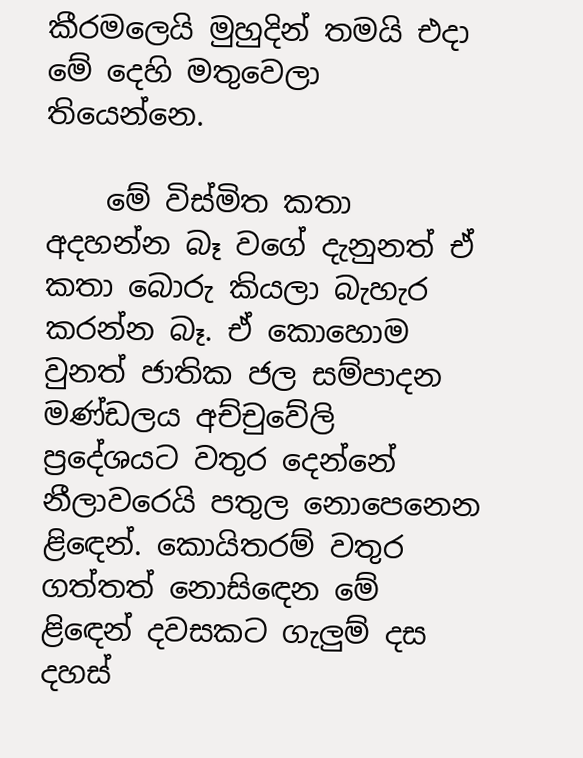කීරමලෙයි මුහුදින් තමයි එදා මේ දෙහි මතුවෙලා තියෙන්නෙ.

    මේ විස්මිත කතා අදහන්න බෑ වගේ දැනුනත් ඒ කතා බොරු කියලා බැහැර කරන්න බෑ. ඒ කොහොම වුනත් ජාතික ජල සම්පාදන මණ්ඩලය අච්චුවේලි ප්‍රදේශයට වතුර දෙන්නේ නීලාවරෙයි පතුල නොපෙනෙන ළිඳෙන්. කොයිතරම් වතුර ගත්තත් නොසිඳෙන මේ ළිඳෙන් දවසකට ගැලුම් දස දහස්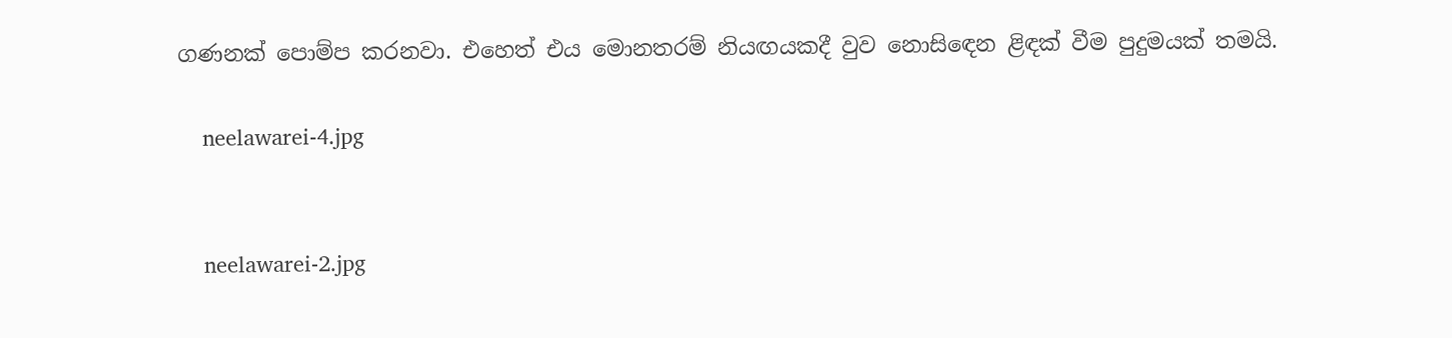ගණනක් පොම්ප කරනවා. එහෙත් එය මොනතරම් නියඟයකදී වුව නොසිඳෙන ළිඳක් වීම පුදුමයක් තමයි.

    neelawarei-4.jpg


    neelawarei-2.jpg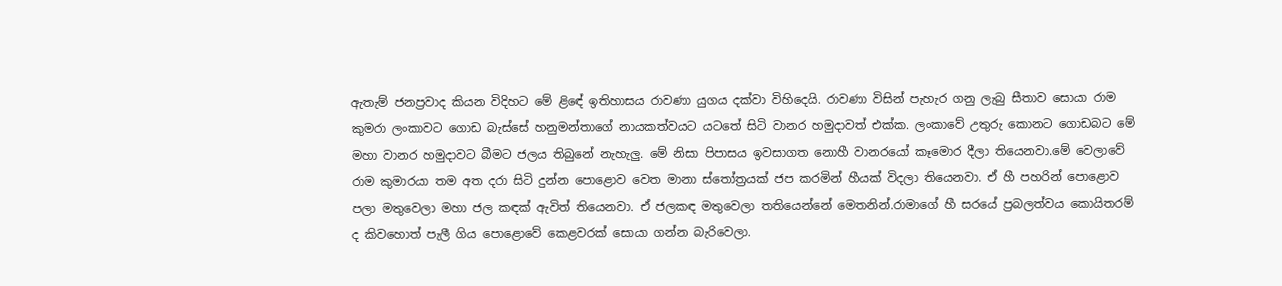ඇතැම් ජනප්‍රවාද කියන විදිහට මේ ළිඳේ ඉතිහාසය රාවණා යුගය දක්වා විහිදෙයි. රාවණා විසින් පැහැර ගනු ලැබු සීතාව සොයා රාම කුමරා ලංකාවට ගොඩ බැස්සේ හනුමන්තාගේ නායකත්වයට යටතේ සිටි වානර හමුදාවත් එක්ක. ලංකාවේ උතුරු කොනට ගොඩබට මේ මහා වානර හමුදාවට බීමට ජලය තිබුනේ නැහැලු. මේ නිසා පිපාසය ඉවසාගත නොහී වානරයෝ කෑමොර දීලා තියෙනවා.මේ වෙලාවේ රාම කුමාරයා තම අත දරා සිටි දුන්න පොළොව වෙත මානා ස්තෝත්‍රයක් ජප කරමින් හීයක් විදලා තියෙනවා. ඒ හී පහරින් පොළොව පලා මතුවෙලා මහා ජල කඳක් ඇවිත් තියෙනවා. ඒ ජලකඳ මතුවෙලා තතියෙන්නේ මෙතනින්.රාමාගේ හී සරයේ ප්‍රබලත්වය කොයිතරම් ද කිවහොත් පැලී ගිය පොළොවේ කෙළවරක් සොයා ගන්න බැරිවෙලා.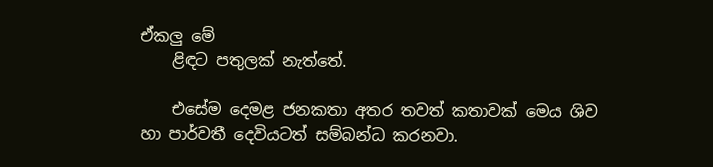ඒකලු මේ
    ළිඳට පතුලක් නැත්තේ.

    එසේම දෙමළ ජනකතා අතර තවත් කතාවක් මෙය ශිව හා පාර්වතී දෙවියටත් සම්බන්ධ කරනවා.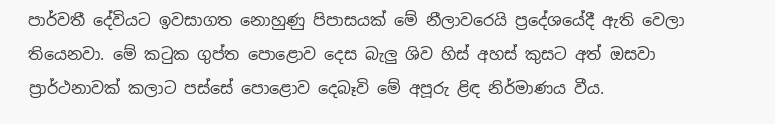පාර්වතී දේවියට ඉවසාගත නොහුණු පිපාසයක් මේ නීලාවරෙයි ප්‍රදේශයේදී ඇති වෙලා තියෙනවා. මේ කටුක ගුප්ත පොළොව දෙස බැලු ශිව හිස් අහස් කුසට අත් ඔසවා ප්‍රාර්ථනාවක් කලාට පස්සේ පොළොව දෙබෑවි මේ අපූරු ළිඳ නිර්මාණය වීය.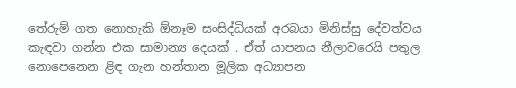තේරුම් ගත නොහැකි ඕනෑම සංසිද්ධියක් අරබයා මිනිස්සු දේවත්වය කැඳවා ගන්න එක සාමාන්‍ය දෙයක් . ඒත් යාපනය නීලාවරෙයි පතුල නොපෙනෙන ළිඳ ගැන හන්තාන මූලික අධ්‍යාපන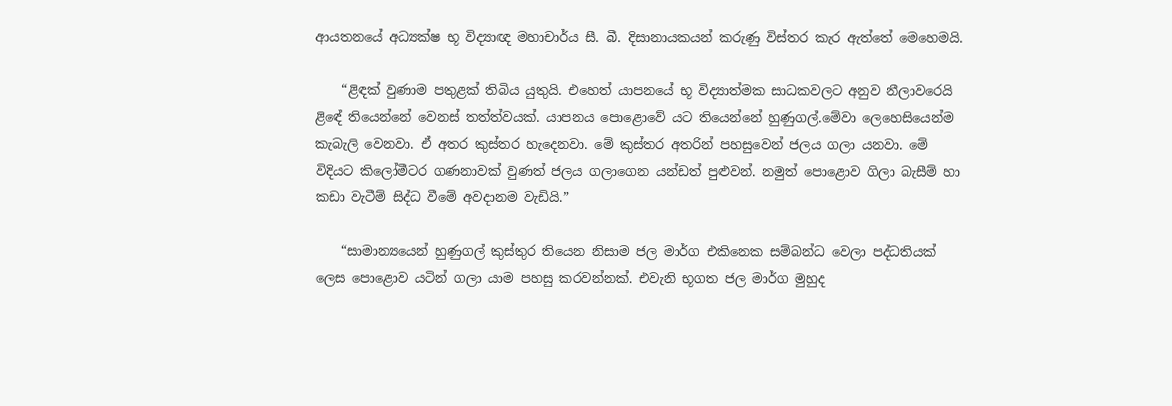ආයතනයේ අධ්‍යක්ෂ භූ විද්‍යාඥ මහාචාර්ය සී. බී. දිසානායකයන් කරුණු විස්තර කැර ඇත්තේ මෙහෙමයි.

    “ළිඳක් වුණාම පතුළක් තිබිය යුතුයි. එහෙත් යාපනයේ භූ විද්‍යාත්මක සාධකවලට අනුව නීලාවරෙයි ළිඳේ තියෙන්නේ වෙනස් තත්ත්වයක්. යාපනය පොළොවේ යට තියෙන්නේ හුණුගල්.මේවා ලෙහෙසියෙන්ම කැබැලි වෙනවා. ඒ අතර කුස්තර හැදෙනවා. මේ කුස්තර අතරින් පහසුවෙන් ජලය ගලා යනවා. මේ විදියට කිලෝමීටර ගණනාවක් වුණත් ජලය ගලාගෙන යන්ඩත් පුළුවන්. නමුත් පොළොව ගිලා බැසීම් හා කඩා වැටීම් සිද්ධ වීමේ අවදානම වැඩියි.”

    “සාමාන්‍යයෙන් හුණුගල් කුස්තුර තියෙන නිසාම ජල මාර්ග එකිනෙක සම්බන්ධ වෙලා පද්ධතියක් ලෙස පොළොව යටින් ගලා යාම පහසු කරවන්නක්. එවැනි භූගත ජල මාර්ග මුහුද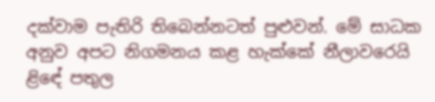දක්වාම පැතිරි තිබෙන්නටත් පුළුවන්. මේ සාධක අනුව අපට නිගමනය කළ හැක්කේ නීලාවරෙයි ළිඳේ පතුල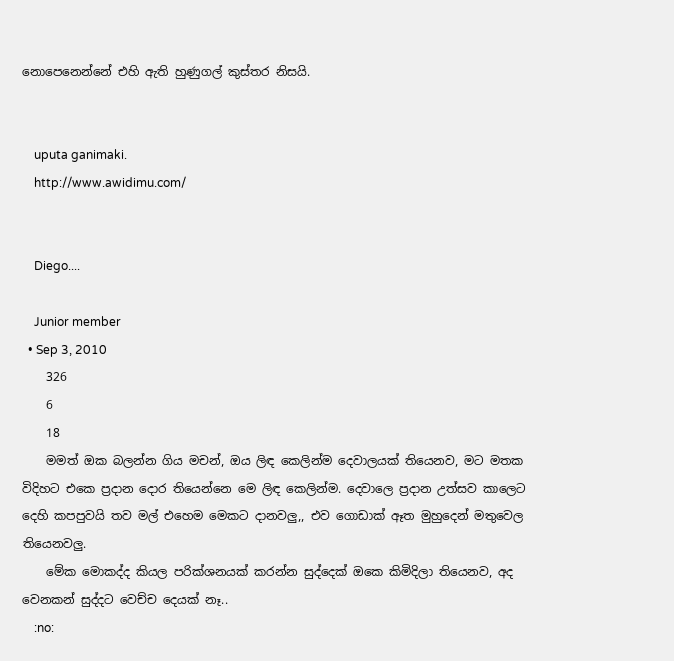නොපෙනෙන්නේ එහි ඇති හුණුගල් කුස්තර නිසයි.


    uputa ganimaki.
    http://www.awidimu.com/


    Diego....

    Junior member
  • Sep 3, 2010
    326
    6
    18
    මමත් ඔක බලන්න ගිය මචන්, ඔය ලිඳ කෙලින්ම දෙවාලයක් තියෙනව, මට මතක විදිහට එකෙ ප්‍රදාන දොර තියෙන්නෙ මෙ ලිඳ කෙලින්ම. දෙවාලෙ ප්‍රදාන උත්සව කාලෙට දෙහි කපපුවයි තව මල් එහෙම මෙකට දානවලු,, එව ගොඩාක් ඈත මුහුදෙන් මතුවෙල තියෙනවලු.
    මේක මොකද්ද කියල පරික්ශනයක් කරන්න සුද්දෙක් ඔකෙ කිමිදිලා තියෙනව, අද වෙනකන් සුද්දට වෙච්ච දෙයක් නෑ..
    :no: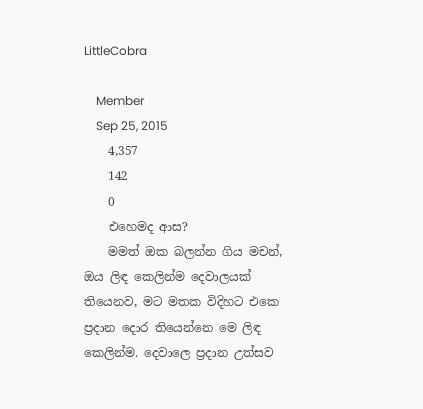LittleCobra

    Member
    Sep 25, 2015
    4,357
    142
    0
    එහෙමද ආස?
    මමත් ඔක බලන්න ගිය මචන්, ඔය ලිඳ කෙලින්ම දෙවාලයක් තියෙනව, මට මතක විදිහට එකෙ ප්‍රදාන දොර තියෙන්නෙ මෙ ලිඳ කෙලින්ම. දෙවාලෙ ප්‍රදාන උත්සව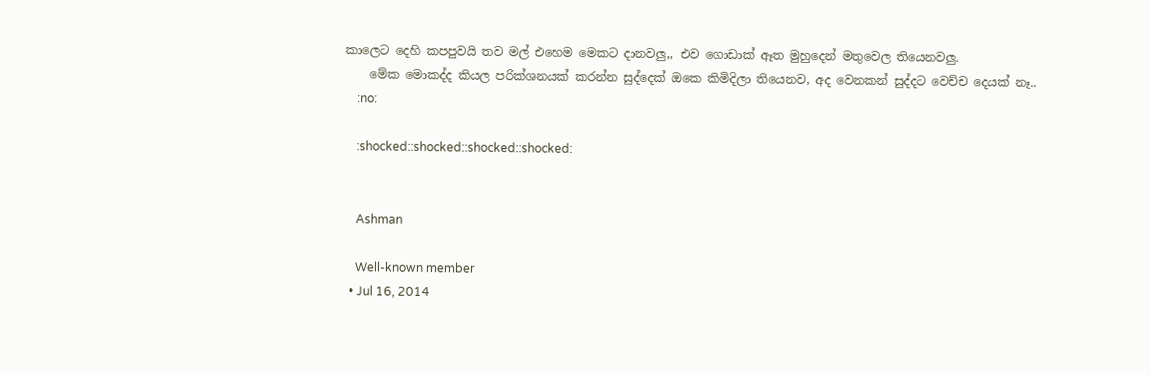කාලෙට දෙහි කපපුවයි තව මල් එහෙම මෙකට දානවලු,, එව ගොඩාක් ඈත මුහුදෙන් මතුවෙල තියෙනවලු.
    මේක මොකද්ද කියල පරික්ශනයක් කරන්න සුද්දෙක් ඔකෙ කිමිදිලා තියෙනව, අද වෙනකන් සුද්දට වෙච්ච දෙයක් නෑ..
    :no:

    :shocked::shocked::shocked::shocked:


    Ashman

    Well-known member
  • Jul 16, 2014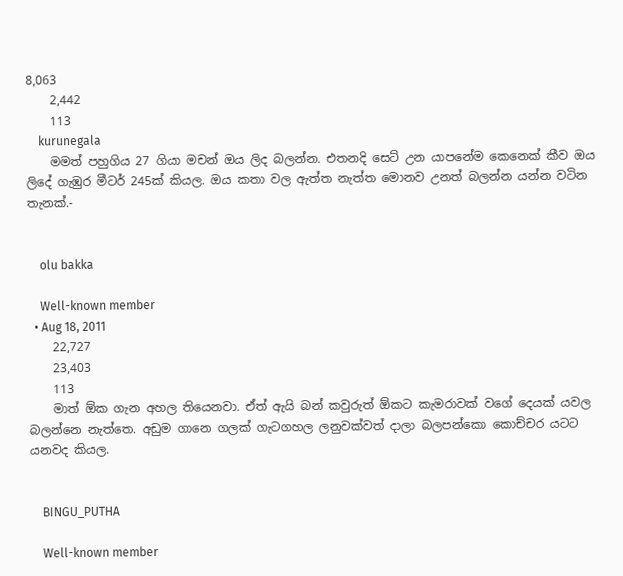8,063
    2,442
    113
    kurunegala
    මමත් පහුගිය 27 ගියා මචන් ඔය ලිද බලන්න. එතනදි සෙට් උන යාපනේම කෙනෙක් කීව ඔය ලිදේ ගැඹුර මීටර් 245ක් කියල. ඔය කතා වල ඇත්ත නැත්ත මොනව උනත් බලන්න යන්න වටින තැනක්.-


    olu bakka

    Well-known member
  • Aug 18, 2011
    22,727
    23,403
    113
    මාත් ඕක ගැන අහල තියෙනවා. ඒත් ඇයි බන් කවුරුත් ඕකට කැමරාවක් වගේ දෙයක් යවල බලන්නෙ නැත්තෙ. අඩුම ගානෙ ගලක් ගැටගහල ලනුවක්වත් දාලා බලපන්කො කොච්චර යටට යනවද කියල.


    BINGU_PUTHA

    Well-known member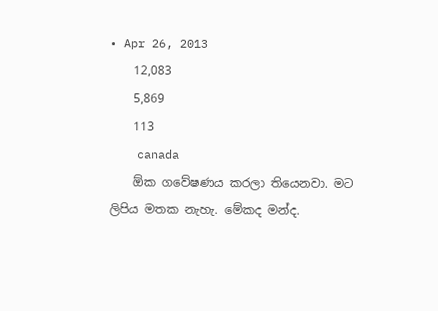• Apr 26, 2013
    12,083
    5,869
    113
    canada
    ඕක ගවේෂණය කරලා තියෙනවා. මට ලිපිය මතක නැහැ. මේකද මන්ද.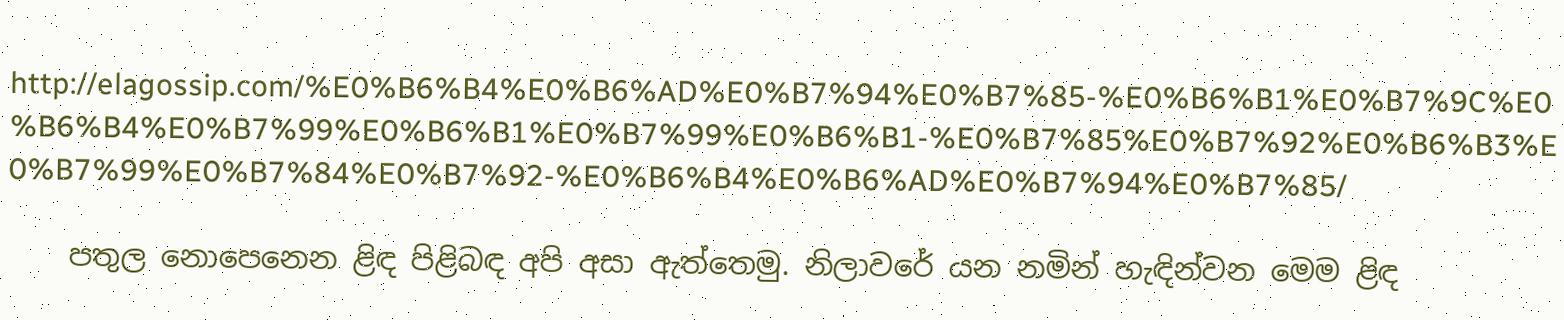http://elagossip.com/%E0%B6%B4%E0%B6%AD%E0%B7%94%E0%B7%85-%E0%B6%B1%E0%B7%9C%E0%B6%B4%E0%B7%99%E0%B6%B1%E0%B7%99%E0%B6%B1-%E0%B7%85%E0%B7%92%E0%B6%B3%E0%B7%99%E0%B7%84%E0%B7%92-%E0%B6%B4%E0%B6%AD%E0%B7%94%E0%B7%85/

    පතුල නොපෙනෙන ළිඳ පිළිබඳ අපි අසා ඇත්තෙමු. නිලාවරේ යන නමින් හැඳින්වන මෙම ළිඳ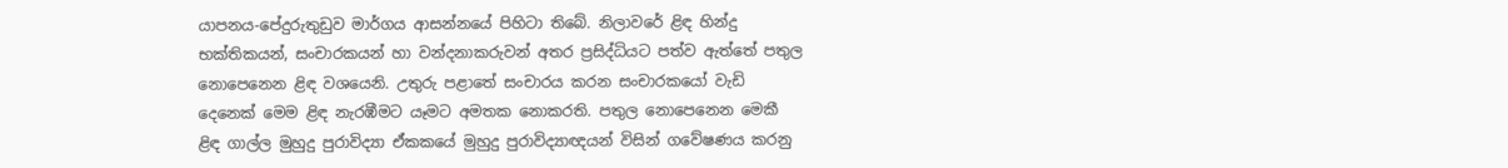යාපනය-පේදුරුතුඩුව මාර්ගය ආසන්නයේ පිහිටා තිබේ. නිලාවරේ ළිඳ හින්දු භක්තිකයන්, සංචාරකයන් හා වන්දනාකරුවන් අතර ප්‍රසිද්ධියට පත්ව ඇත්තේ පතුල නොපෙනෙන ළිඳ වශයෙනි. උතුරු පළාතේ සංචාරය කරන සංචාරකයෝ වැඩි දෙනෙක් මෙම ළිඳ නැරඹීමට යෑමට අමතක නොකරති. පතුල නොපෙනෙන මෙකී ළිඳ ගාල්ල මුහුදු පුරාවිද්‍යා ඒකකයේ මුහුදු පුරාවිද්‍යාඥයන් විසින් ගවේෂණය කරනු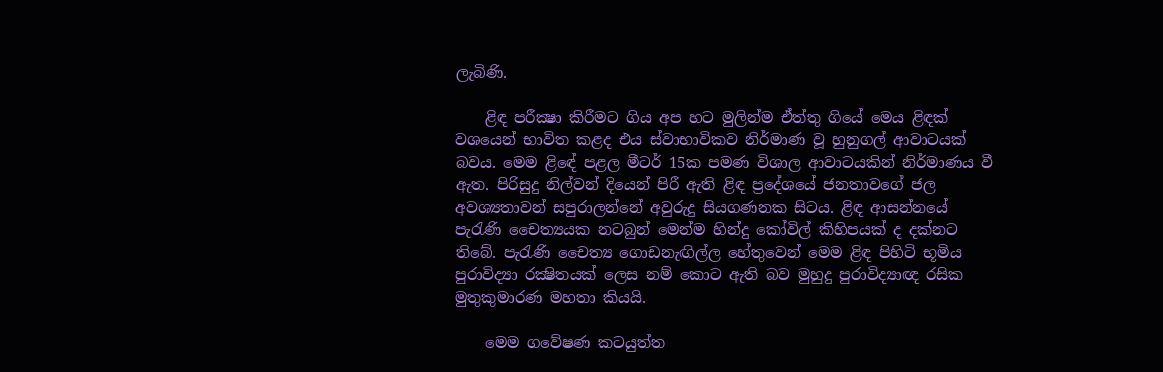ලැබිණි.

    ළිඳ පරීක්‍ෂා කිරීමට ගිය අප හට මුලින්ම ඒත්තු ගියේ මෙය ළිඳක් වශයෙන් භාවිත කළද එය ස්වාභාවිකව නිර්මාණ වූ හුනුගල් ආවාටයක් බවය. මෙම ළිඳේ පළල මීටර් 15ක පමණ විශාල ආවාටයකින් නිර්මාණය වී ඇත. පිරිසුදු නිල්වන් දියෙන් පිරී ඇති ළිඳ ප්‍රදේශයේ ජනතාවගේ ජල අවශ්‍යතාවන් සපුරාලන්නේ අවුරුදු සියගණනක සිටය. ළිඳ ආසන්නයේ පැරැණි චෛත්‍යයක නටබුන් මෙන්ම හින්දු කෝවිල් කිහිපයක් ද දක්නට තිබේ. පැරැණි චෛත්‍ය ගොඩනැඟිල්ල හේතුවෙන් මෙම ළිඳ පිහිටි භූමිය පුරාවිද්‍යා රක්‍ෂිතයක් ලෙස නම් කොට ඇති බව මුහුදු පුරාවිද්‍යාඥ රසික මුතුකුමාරණ මහතා කියයි.

    මෙම ගවේෂණ කටයුත්ත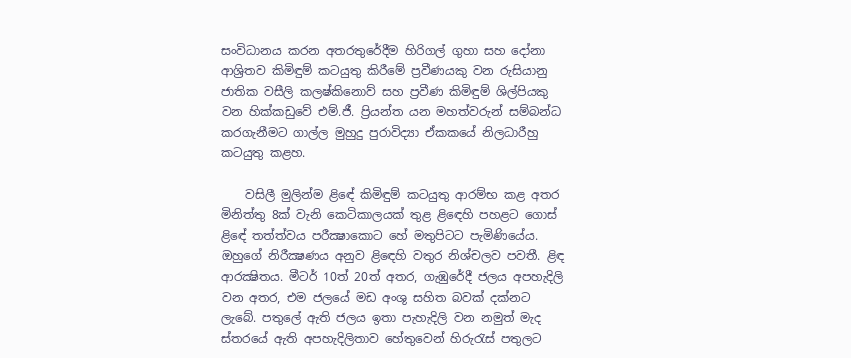සංවිධානය කරන අතරතුරේදීම හිරිගල් ගුහා සහ දෝනා ආශ්‍රිතව කිමිඳුම් කටයුතු කිරීමේ ප්‍රවීණයකු වන රුසියානු ජාතික වසීලි කලෂ්කිනොව් සහ ප්‍රවීණ කිමිඳුම් ශිල්පියකු වන හික්කඩුවේ එම්.ජී. ප්‍රියන්ත යන මහත්වරුන් සම්බන්ධ කරගැනීමට ගාල්ල මුහුදු පුරාවිද්‍යා ඒකකයේ නිලධාරීහු කටයුතු කළහ.

    වසිලී මුලින්ම ළිඳේ කිමිඳුම් කටයුතු ආරම්භ කළ අතර මිනිත්තු 8ක් වැනි කෙටිකාලයක් තුළ ළිඳෙහි පහළට ගොස් ළිඳේ තත්ත්වය පරීක්‍ෂාකොට හේ මතුපිටට පැමිණියේය. ඔහුගේ නිරීක්‍ෂණය අනුව ළිඳෙහි වතුර නිශ්චලව පවතී. ළිඳ ආරක්‍ෂිතය. මීටර් 10ත් 20ත් අතර, ගැඹුරේදී ජලය අපහැදිලි වන අතර, එම ජලයේ මඩ අංශු සහිත බවක් දක්නට ලැබේ. පතුලේ ඇති ජලය ඉතා පැහැදිලි වන නමුත් මැද ස්තරයේ ඇති අපහැදිලිතාව හේතුවෙන් හිරුරැස් පතුලට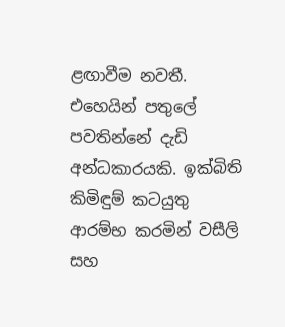ළඟාවීම නවතී. එහෙයින් පතුලේ පවතින්නේ දැඩි අන්ධකාරයකි. ඉක්බිති කිමිඳුම් කටයුතු ආරම්භ කරමින් වසීලි සහ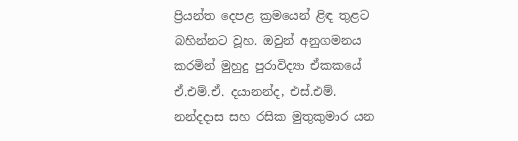ප්‍රියන්ත දෙපළ ක්‍රමයෙන් ළිඳ තුළට බහින්නට වූහ. ඔවුන් අනුගමනය කරමින් මුහුදු පුරාවිද්‍යා ඒකකයේ ඒ.එම්.ඒ. දයානන්ද, එස්.එම්. නන්දදාස සහ රසික මුතුකුමාර යන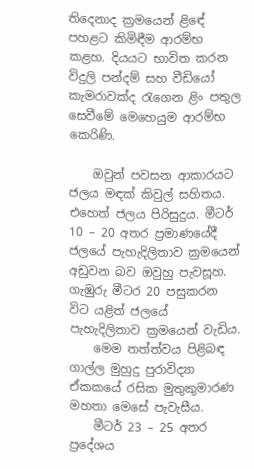තිදෙනාද ක්‍රමයෙන් ළිඳේ පහළට කිමිඳීම ආරම්භ කළහ. දියයට භාවිත කරන විදුලි පන්දම් සහ වීඩියෝ කැමරාවක්ද රැගෙන ළිං පතුල සෙවීමේ මෙහෙයුම ආරම්භ කෙරිණි.

    ඔවුන් පවසන ආකාරයට ජලය මඳක් කිවුල් සහිතය. එහෙත් ජලය පිරිසුදුය. මීටර් 10 – 20 අතර ප්‍රමාණයේදී ජලයේ පැහැදිලිතාව ක්‍රමයෙන් අඩුවන බව ඔවුහු පැවසූහ. ගැඹුරු මීටර 20 පසුකරන විට යළිත් ජලයේ පැහැදිලිතාව ක්‍රමයෙන් වැඩිය.
    මෙම තත්ත්වය පිළිබඳ ගාල්ල මුහුදු පුරාවිද්‍යා ඒකකයේ රසික මුතුකුමාරණ මහතා මෙසේ පැවැසීය.
    මීටර් 23 – 25 අතර ප්‍රදේශය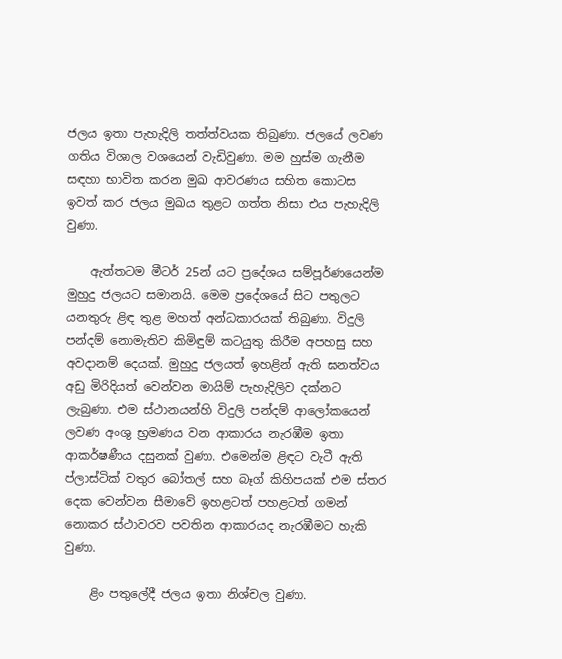ජලය ඉතා පැහැදිලි තත්ත්වයක තිබුණා. ජලයේ ලවණ ගතිය විශාල වශයෙන් වැඩිවුණා. මම හුස්ම ගැනීම සඳහා භාවිත කරන මුඛ ආවරණය සහිත කොටස ඉවත් කර ජලය මුඛය තුළට ගත්ත නිසා එය පැහැදිලි වුණා.

    ඇත්තටම මීටර් 25න් යට ප්‍රදේශය සම්පූර්ණයෙන්ම මුහුදු ජලයට සමානයි. මෙම ප්‍රදේශයේ සිට පතුලට යනතුරු ළිඳ තුළ මහත් අන්ධකාරයක් තිබුණා. විදුලි පන්දම් නොමැතිව කිමිඳුම් කටයුතු කිරීම අපහසු සහ අවදානම් දෙයක්. මුහුදු ජලයත් ඉහළින් ඇති ඝනත්වය අඩු මිරිදියත් වෙන්වන මායිම් පැහැදිලිව දක්නට ලැබුණා. එම ස්ථානයන්හි විදුලි පන්දම් ආලෝකයෙන් ලවණ අංශු භ්‍රමණය වන ආකාරය නැරඹීම ඉතා ආකර්ෂණීය දසුනක් වුණා. එමෙන්ම ළිඳට වැටී ඇති ප්ලාස්ටික් වතුර බෝතල් සහ බෑග් කිහිපයක් එම ස්තර දෙක වෙන්වන සීමාවේ ඉහළටත් පහළටත් ගමන් නොකර ස්ථාවරව පවතින ආකාරයද නැරඹීමට හැකි වුණා.

    ළිං පතුලේදී ජලය ඉතා නිශ්චල වුණා.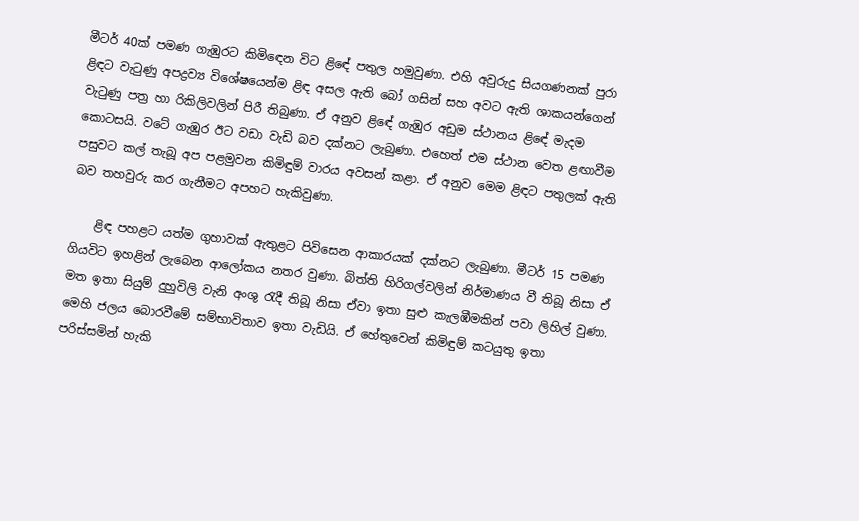මීටර් 40ක් පමණ ගැඹුරට කිමිඳෙන විට ළිඳේ පතුල හමුවුණා. එහි අවුරුදු සියගණනක් පුරා ළිඳට වැටුණු අපද්‍රව්‍ය විශේෂයෙන්ම ළිඳ අසල ඇති බෝ ගසින් සහ අවට ඇති ශාකයන්ගෙන් වැටුණු පත්‍ර හා රිකිලිවලින් පිරී තිබුණා. ඒ අනුව ළිඳේ ගැඹුර අඩුම ස්ථානය ළිඳේ මැදම කොටසයි. වටේ ගැඹුර ඊට වඩා වැඩි බව දක්නට ලැබුණා. එහෙත් එම ස්ථාන වෙත ළඟාවීම පසුවට කල් තැබූ අප පළමුවන කිමිඳුම් වාරය අවසන් කළා. ඒ අනුව මෙම ළිඳට පතුලක් ඇති බව තහවුරු කර ගැනීමට අපහට හැකිවුණා.

    ළිඳ පහළට යත්ම ගුහාවක් ඇතුළට පිවිසෙන ආකාරයක් දක්නට ලැබුණා. මීටර් 15 පමණ ගියවිට ඉහළින් ලැබෙන ආලෝකය නතර වුණා. බිත්ති හිරිගල්වලින් නිර්මාණය වී තිබූ නිසා ඒ මත ඉතා සියුම් දුහුවිලි වැනි අංශු රැදී තිබූ නිසා ඒවා ඉතා සුළු කැලඹීමකින් පවා ලිහිල් වුණා. මෙහි ජලය බොරවීමේ සම්භාවිතාව ඉතා වැඩියි. ඒ හේතුවෙන් කිමිඳුම් කටයුතු ඉතා පරිස්සමින් හැකි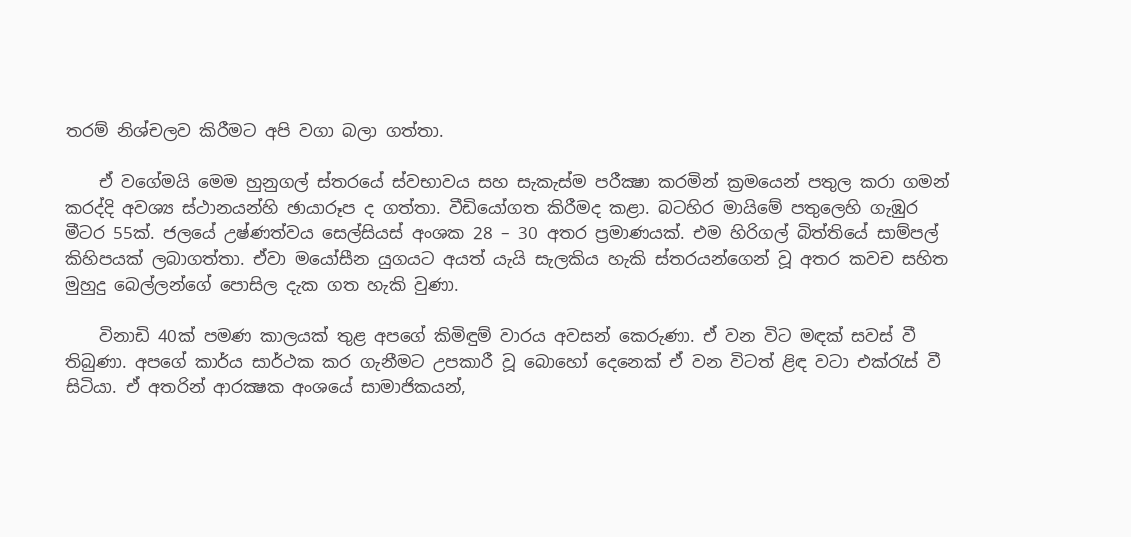තරම් නිශ්චලව කිරීමට අපි වගා බලා ගත්තා.

    ඒ වගේමයි මෙම හුනුගල් ස්තරයේ ස්වභාවය සහ සැකැස්ම පරීක්‍ෂා කරමින් ක්‍රමයෙන් පතුල කරා ගමන් කරද්දි අවශ්‍ය ස්ථානයන්හි ඡායාරූප ද ගත්තා. වීඩියෝගත කිරීමද කළා. බටහිර මායිමේ පතුලෙහි ගැඹුර මීටර 55ක්. ජලයේ උෂ්ණත්වය සෙල්සියස් අංශක 28 – 30 අතර ප්‍රමාණයක්. එම හිරිගල් බිත්තියේ සාම්පල් කිහිපයක් ලබාගත්තා. ඒවා මයෝසීන යුගයට අයත් යැයි සැලකිය හැකි ස්තරයන්ගෙන් වූ අතර කවච සහිත මුහුදු බෙල්ලන්ගේ පොසිල දැක ගත හැකි වුණා.

    විනාඩි 40ක් පමණ කාලයක් තුළ අපගේ කිමිඳුම් වාරය අවසන් කෙරුණා. ඒ වන විට මඳක් සවස් වී තිබුණා. අපගේ කාර්ය සාර්ථක කර ගැනීමට උපකාරී වූ බොහෝ දෙනෙක් ඒ වන විටත් ළිඳ වටා එක්රැස් වී සිටියා. ඒ අතරින් ආරක්‍ෂක අංශයේ සාමාජිකයන්,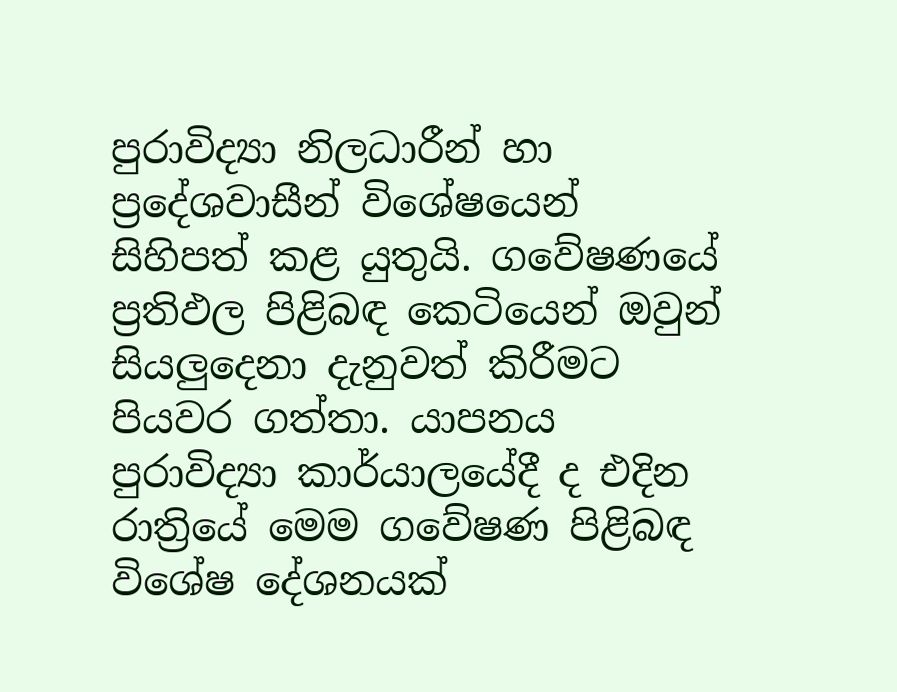පුරාවිද්‍යා නිලධාරීන් හා ප්‍රදේශවාසීන් විශේෂයෙන් සිහිපත් කළ යුතුයි. ගවේෂණයේ ප්‍රතිඵල පිළිබඳ කෙටියෙන් ඔවුන් සියලුදෙනා දැනුවත් කිරීමට පියවර ගත්තා. යාපනය පුරාවිද්‍යා කාර්යාලයේදී ද එදින රාත්‍රියේ මෙම ගවේෂණ පිළිබඳ විශේෂ දේශනයක්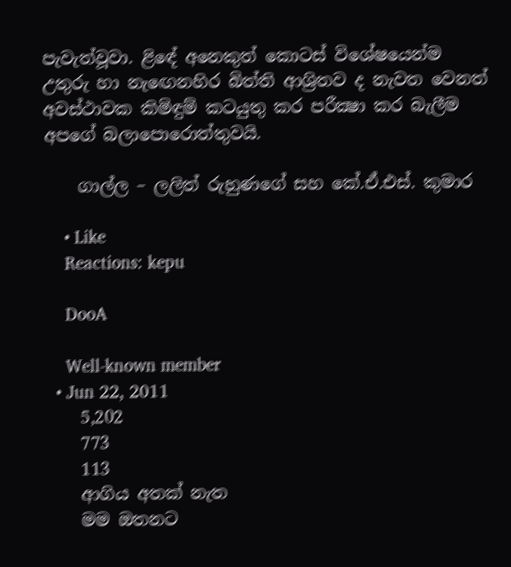පැවැත්වූවා. ළිඳේ අනෙකුත් කොටස් විශේෂයෙන්ම උතුරු හා නැඟෙනහිර බිත්ති ආශ්‍රිතව ද නැවත වෙනත් අවස්ථාවක කිමිඳුම් කටයුතු කර පරීක්‍ෂා කර බැලීම අපගේ බලාපොරොත්තුවයි.

    ගාල්ල – ලලිත් රුහුණගේ සහ කේ.ඒ.එස්. කුමාර

    • Like
    Reactions: kepu

    DooA

    Well-known member
  • Jun 22, 2011
    5,202
    773
    113
    ආගිය අතක් නැත
    මම ඔතනට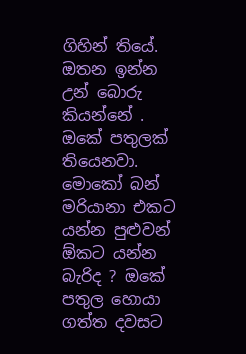ගිහින් තියේ. ඔතන ඉන්න උන් බොරු කියන්නේ . ඔකේ පතුලක් තියෙනවා. මොකෝ බන් මරියානා එකට යන්න පුළුවන් ඕකට යන්න බැරිද ? ඔකේ පතුල හොයා ගත්ත දවසට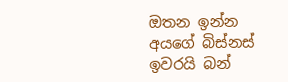ඔතන ඉන්න අයගේ බිස්නස් ඉවරයි බන්